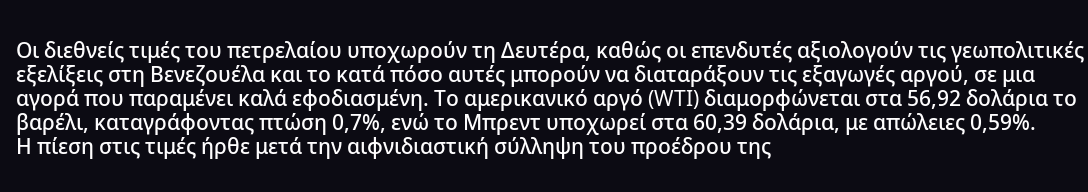Οι διεθνείς τιμές του πετρελαίου υποχωρούν τη Δευτέρα, καθώς οι επενδυτές αξιολογούν τις γεωπολιτικές εξελίξεις στη Βενεζουέλα και το κατά πόσο αυτές μπορούν να διαταράξουν τις εξαγωγές αργού, σε μια αγορά που παραμένει καλά εφοδιασμένη. Το αμερικανικό αργό (WTI) διαμορφώνεται στα 56,92 δολάρια το βαρέλι, καταγράφοντας πτώση 0,7%, ενώ το Μπρεντ υποχωρεί στα 60,39 δολάρια, με απώλειες 0,59%.
Η πίεση στις τιμές ήρθε μετά την αιφνιδιαστική σύλληψη του προέδρου της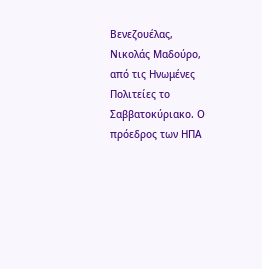Βενεζουέλας, Νικολάς Μαδούρο, από τις Ηνωμένες Πολιτείες το Σαββατοκύριακο. Ο πρόεδρος των ΗΠΑ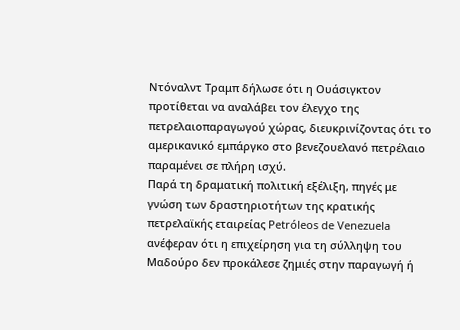Ντόναλντ Τραμπ δήλωσε ότι η Ουάσιγκτον προτίθεται να αναλάβει τον έλεγχο της πετρελαιοπαραγωγού χώρας, διευκρινίζοντας ότι το αμερικανικό εμπάργκο στο βενεζουελανό πετρέλαιο παραμένει σε πλήρη ισχύ.
Παρά τη δραματική πολιτική εξέλιξη, πηγές με γνώση των δραστηριοτήτων της κρατικής πετρελαϊκής εταιρείας Petróleos de Venezuela ανέφεραν ότι η επιχείρηση για τη σύλληψη του Μαδούρο δεν προκάλεσε ζημιές στην παραγωγή ή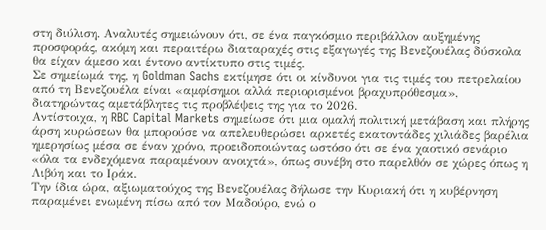στη διύλιση. Αναλυτές σημειώνουν ότι, σε ένα παγκόσμιο περιβάλλον αυξημένης προσφοράς, ακόμη και περαιτέρω διαταραχές στις εξαγωγές της Βενεζουέλας δύσκολα θα είχαν άμεσο και έντονο αντίκτυπο στις τιμές.
Σε σημείωμά της, η Goldman Sachs εκτίμησε ότι οι κίνδυνοι για τις τιμές του πετρελαίου από τη Βενεζουέλα είναι «αμφίσημοι αλλά περιορισμένοι βραχυπρόθεσμα», διατηρώντας αμετάβλητες τις προβλέψεις της για το 2026.
Αντίστοιχα, η RBC Capital Markets σημείωσε ότι μια ομαλή πολιτική μετάβαση και πλήρης άρση κυρώσεων θα μπορούσε να απελευθερώσει αρκετές εκατοντάδες χιλιάδες βαρέλια ημερησίως μέσα σε έναν χρόνο, προειδοποιώντας ωστόσο ότι σε ένα χαοτικό σενάριο «όλα τα ενδεχόμενα παραμένουν ανοιχτά», όπως συνέβη στο παρελθόν σε χώρες όπως η Λιβύη και το Ιράκ.
Την ίδια ώρα, αξιωματούχος της Βενεζουέλας δήλωσε την Κυριακή ότι η κυβέρνηση παραμένει ενωμένη πίσω από τον Μαδούρο, ενώ ο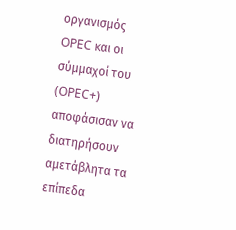οργανισμός OPEC και οι σύμμαχοί του (OPEC+) αποφάσισαν να διατηρήσουν αμετάβλητα τα επίπεδα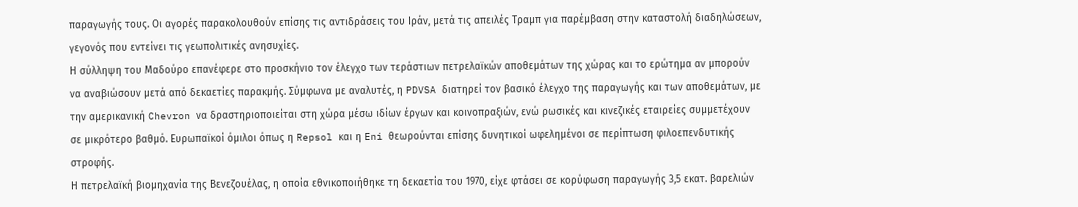παραγωγής τους. Οι αγορές παρακολουθούν επίσης τις αντιδράσεις του Ιράν, μετά τις απειλές Τραμπ για παρέμβαση στην καταστολή διαδηλώσεων, γεγονός που εντείνει τις γεωπολιτικές ανησυχίες.
Η σύλληψη του Μαδούρο επανέφερε στο προσκήνιο τον έλεγχο των τεράστιων πετρελαϊκών αποθεμάτων της χώρας και το ερώτημα αν μπορούν να αναβιώσουν μετά από δεκαετίες παρακμής. Σύμφωνα με αναλυτές, η PDVSA διατηρεί τον βασικό έλεγχο της παραγωγής και των αποθεμάτων, με την αμερικανική Chevron να δραστηριοποιείται στη χώρα μέσω ιδίων έργων και κοινοπραξιών, ενώ ρωσικές και κινεζικές εταιρείες συμμετέχουν σε μικρότερο βαθμό. Ευρωπαϊκοί όμιλοι όπως η Repsol και η Eni θεωρούνται επίσης δυνητικοί ωφελημένοι σε περίπτωση φιλοεπενδυτικής στροφής.
Η πετρελαϊκή βιομηχανία της Βενεζουέλας, η οποία εθνικοποιήθηκε τη δεκαετία του 1970, είχε φτάσει σε κορύφωση παραγωγής 3,5 εκατ. βαρελιών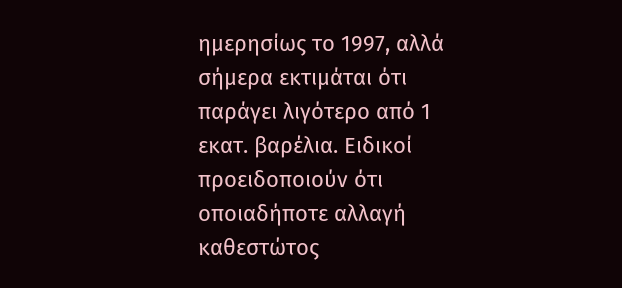ημερησίως το 1997, αλλά σήμερα εκτιμάται ότι παράγει λιγότερο από 1 εκατ. βαρέλια. Ειδικοί προειδοποιούν ότι οποιαδήποτε αλλαγή καθεστώτος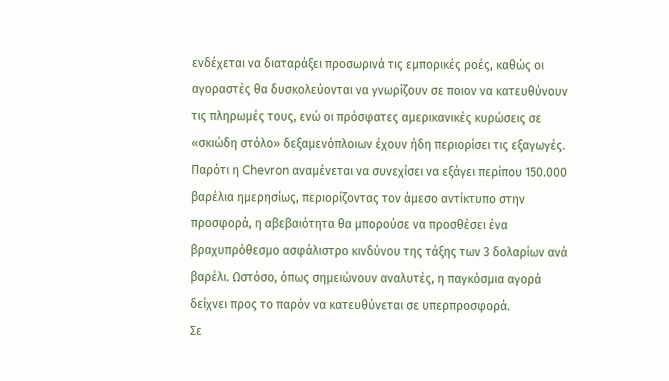ενδέχεται να διαταράξει προσωρινά τις εμπορικές ροές, καθώς οι αγοραστές θα δυσκολεύονται να γνωρίζουν σε ποιον να κατευθύνουν τις πληρωμές τους, ενώ οι πρόσφατες αμερικανικές κυρώσεις σε «σκιώδη στόλο» δεξαμενόπλοιων έχουν ήδη περιορίσει τις εξαγωγές.
Παρότι η Chevron αναμένεται να συνεχίσει να εξάγει περίπου 150.000 βαρέλια ημερησίως, περιορίζοντας τον άμεσο αντίκτυπο στην προσφορά, η αβεβαιότητα θα μπορούσε να προσθέσει ένα βραχυπρόθεσμο ασφάλιστρο κινδύνου της τάξης των 3 δολαρίων ανά βαρέλι. Ωστόσο, όπως σημειώνουν αναλυτές, η παγκόσμια αγορά δείχνει προς το παρόν να κατευθύνεται σε υπερπροσφορά.
Σε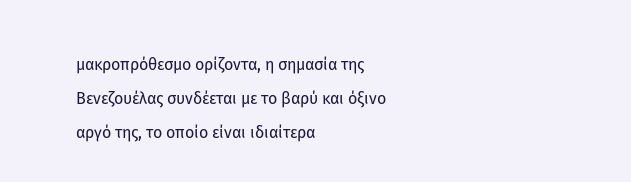μακροπρόθεσμο ορίζοντα, η σημασία της Βενεζουέλας συνδέεται με το βαρύ και όξινο αργό της, το οποίο είναι ιδιαίτερα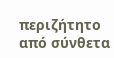περιζήτητο από σύνθετα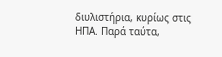διυλιστήρια, κυρίως στις ΗΠΑ. Παρά ταύτα,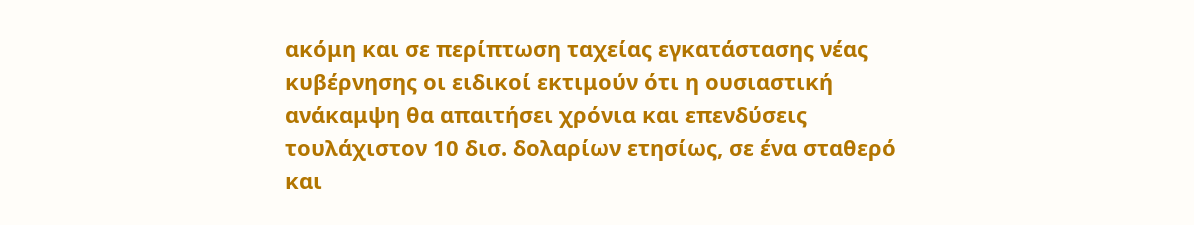ακόμη και σε περίπτωση ταχείας εγκατάστασης νέας κυβέρνησης οι ειδικοί εκτιμούν ότι η ουσιαστική ανάκαμψη θα απαιτήσει χρόνια και επενδύσεις τουλάχιστον 10 δισ. δολαρίων ετησίως, σε ένα σταθερό και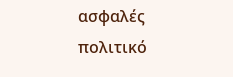ασφαλές πολιτικό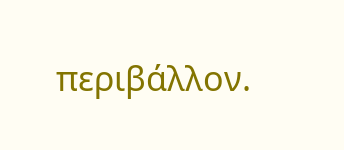περιβάλλον.